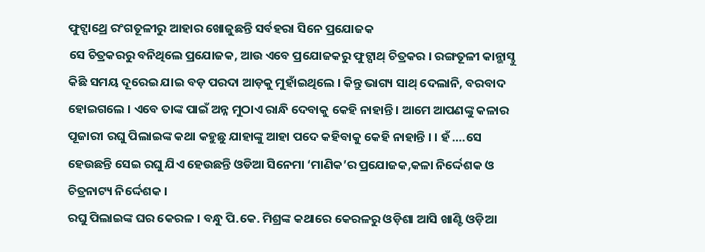ଫୁଟ୍ପାଥ୍ରେ ରଂଗତୂଳୀରୁ ଆହାର ଖୋଜୁଛନ୍ତି ସର୍ବହରା ସିନେ ପ୍ରଯୋଜକ
ସେ ଚିତ୍ରକରରୁ ବନିଥିଲେ ପ୍ରଯୋଜକ, ଆଉ ଏବେ ପ୍ରଯୋଜକରୁ ଫୁଟ୍ପାଥ୍ ଚିତ୍ରକର । ରଙ୍ଗତୂଳୀ କାନ୍ଭାସ୍ଠୁ କିଛି ସମୟ ଦୂରେଇ ଯାଇ ବଡ଼ ପରଦା ଆଡ଼କୁ ମୁହାଁଇଥିଲେ । କିନ୍ତୁ ଭାଗ୍ୟ ସାଥ୍ ଦେଲାନି, ବରବାଦ ହୋଇଗଲେ । ଏବେ ତାଙ୍କ ପାଇଁ ଅନ୍ନ ମୁଠାଏ ରାନ୍ଧି ଦେବାକୁ କେହି ନାହାନ୍ତି । ଆମେ ଆପଣଙ୍କୁ କଳାର ପୂଜାରୀ ରଘୁ ପିଲାଇଙ୍କ କଥା କହୁଛୁ ଯାହାଙ୍କୁ ଆହା ପଦେ କହିବାକୁ କେହି ନାହାନ୍ତି । । ହଁ ….ସେ ହେଉଛନ୍ତି ସେଇ ରଘୁ ଯିଏ ହେଉଛନ୍ତି ଓଡିଆ ସିନେମା ‘ମାଣିକ’ର ପ୍ରଯୋଜକ,କଳା ନିର୍ଦ୍ଦେଶକ ଓ ଚିତ୍ରନାଟ୍ୟ ନିର୍ଦ୍ଦେଶକ ।
ରଘୁ ପିଲାଇଙ୍କ ଘର କେରଳ । ବନ୍ଧୁ ପି.କେ. ମିଶ୍ରଙ୍କ କଥାରେ କେରଳରୁ ଓଡ଼ିଶା ଆସି ଖାଣ୍ଟି ଓଡ଼ିଆ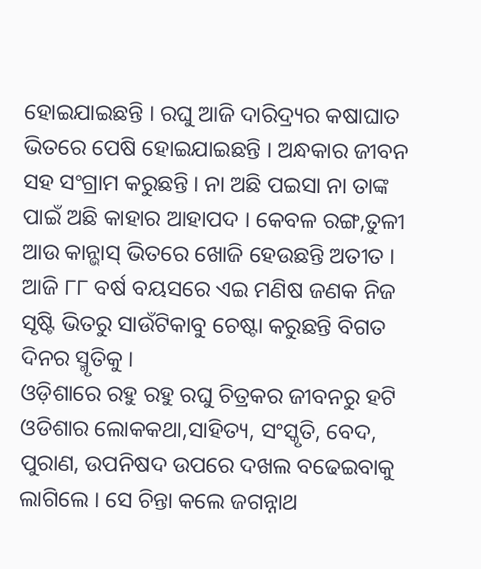ହୋଇଯାଇଛନ୍ତି । ରଘୁ ଆଜି ଦାରିଦ୍ର୍ୟର କଷାଘାତ ଭିତରେ ପେଷି ହୋଇଯାଇଛନ୍ତି । ଅନ୍ଧକାର ଜୀବନ ସହ ସଂଗ୍ରାମ କରୁଛନ୍ତି । ନା ଅଛି ପଇସା ନା ତାଙ୍କ ପାଇଁ ଅଛି କାହାର ଆହାପଦ । କେବଳ ରଙ୍ଗ,ତୁଳୀ ଆଉ କାନ୍ଭାସ୍ ଭିତରେ ଖୋଜି ହେଉଛନ୍ତି ଅତୀତ । ଆଜି ୮୮ ବର୍ଷ ବୟସରେ ଏଇ ମଣିଷ ଜଣକ ନିଜ ସୃଷ୍ଟି ଭିତରୁ ସାଉଁଟିକାବୁ ଚେଷ୍ଟା କରୁଛନ୍ତି ବିଗତ ଦିନର ସ୍ମୃତିକୁ ।
ଓଡ଼ିଶାରେ ରହୁ ରହୁ ରଘୁ ଚିତ୍ରକର ଜୀବନରୁ ହଟି ଓଡିଶାର ଲୋକକଥା,ସାହିତ୍ୟ, ସଂସ୍କୃତି, ବେଦ, ପୁରାଣ, ଉପନିଷଦ ଉପରେ ଦଖଲ ବଢେଇବାକୁ ଲାଗିଲେ । ସେ ଚିନ୍ତା କଲେ ଜଗନ୍ନାଥ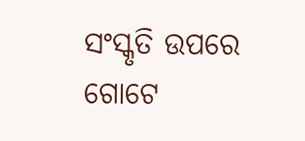ସଂସ୍କୃତି ଉପରେ ଗୋଟେ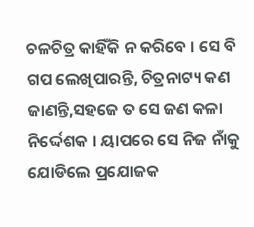ଚଳଚିତ୍ର କାହିଁକି ନ କରିବେ । ସେ ବି ଗପ ଲେଖିପାରନ୍ତି, ଚିତ୍ରନାଟ୍ୟ କଣ ଜାଣନ୍ତି,ସହଜେ ତ ସେ ଜଣ କଳା ନିର୍ଦ୍ଦେଶକ । ୟାପରେ ସେ ନିଜ ନାଁକୁ ଯୋଡିଲେ ପ୍ରଯୋଜକ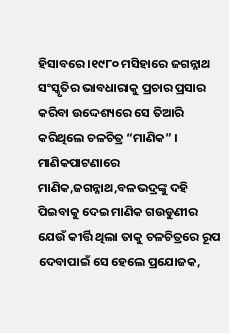ହିସାବରେ ।୧୯୮୦ ମସିହାରେ ଜଗନ୍ନାଥ ସଂସ୍କୃତିର ଭାବଧାରାକୁ ପ୍ରଚାର ପ୍ରସାର କରିବା ଉଦ୍ଦେଶ୍ୟରେ ସେ ତିଆରି କରିଥିଲେ ଚଳଚିତ୍ର “ମାଣିକ” । ମାଣିକପାଟଣାରେ ମାଣିକ,ଜଗନ୍ନାଥ,ବଳଭଦ୍ରଙ୍କୁ ଦହି ପିଇବାକୁ ଦେଇ ମାଣିକ ଗଉଡୁଣୀର ଯେଉଁ କୀର୍ତ୍ତି ଥିଲା ତାକୁ ଚଳଚିତ୍ରରେ ରୂପ ଦେବାପାଇଁ ସେ ହେଲେ ପ୍ରଯୋଜକ,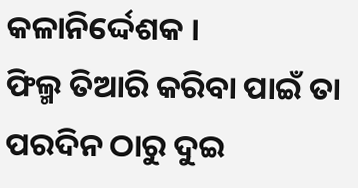କଳାନିର୍ଦ୍ଦେଶକ ।
ଫିଲ୍ମ ତିଆରି କରିବା ପାଇଁ ତା ପରଦିନ ଠାରୁ ଦୁଇ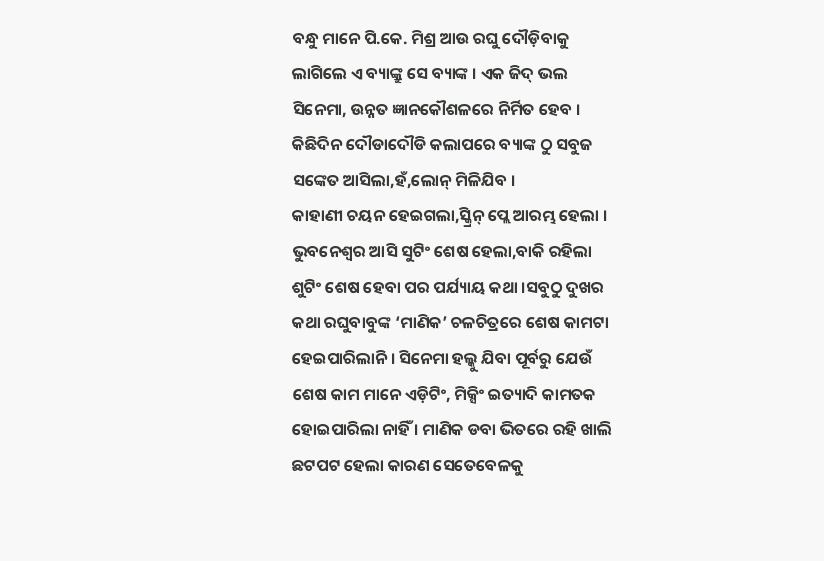ବନ୍ଧୁ ମାନେ ପି.କେ. ମିଶ୍ର ଆଉ ରଘୁ ଦୌଡ଼ିବାକୁ ଲାଗିଲେ ଏ ବ୍ୟାଙ୍କ୍ରୁ ସେ ବ୍ୟାଙ୍କ । ଏକ ଜିଦ୍ ଭଲ ସିନେମା, ଉନ୍ନତ ଜ୍ଞାନକୌଶଳରେ ନିର୍ମିତ ହେବ । କିଛିଦିନ ଦୌଡାଦୌଡି କଲାପରେ ବ୍ୟାଙ୍କ ଠୁ ସବୁଜ ସଙ୍କେତ ଆସିଲା,ହଁ,ଲୋନ୍ ମିଳିଯିବ ।
କାହାଣୀ ଚୟନ ହେଇଗଲା,ସ୍କ୍ରିନ୍ ପ୍ଲେ ଆରମ୍ଭ ହେଲା । ଭୁବନେଶ୍ୱର ଆସି ସୁଟିଂ ଶେଷ ହେଲା,ବାକି ରହିଲା ଶୁଟିଂ ଶେଷ ହେବା ପର ପର୍ଯ୍ୟାୟ କଥା ।ସବୁଠୁ ଦୁଖର କଥା ରଘୁବାବୁଙ୍କ ‘ମାଣିକ’ ଚଳଚିତ୍ରରେ ଶେଷ କାମଟା ହେଇପାରିଲାନି । ସିନେମା ହଲ୍କୁ ଯିବା ପୂର୍ବରୁ ଯେଉଁ ଶେଷ କାମ ମାନେ ଏଡ଼ିଟିଂ, ମିକ୍ସିଂ ଇତ୍ୟାଦି କାମତକ ହୋଇପାରିଲା ନାହିଁ । ମାଣିକ ଡବା ଭିତରେ ରହି ଖାଲି ଛଟପଟ ହେଲା କାରଣ ସେତେବେଳକୁ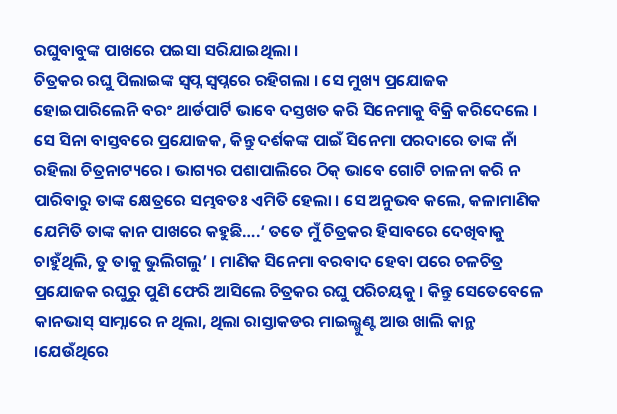ରଘୁବାବୁଙ୍କ ପାଖରେ ପଇସା ସରିଯାଇଥିଲା ।
ଚିତ୍ରକର ରଘୁ ପିଲାଇଙ୍କ ସ୍ୱପ୍ନ ସ୍ୱପ୍ନରେ ରହିଗଲା । ସେ ମୁଖ୍ୟ ପ୍ରଯୋଜକ ହୋଇପାରିଲେନି ବରଂ ଥାର୍ଡପାର୍ଟି ଭାବେ ଦସ୍ତଖତ କରି ସିନେମାକୁ ବିକ୍ରି କରିଦେଲେ । ସେ ସିନା ବାସ୍ତବରେ ପ୍ରଯୋଜକ, କିନ୍ତୁ ଦର୍ଶକଙ୍କ ପାଇଁ ସିନେମା ପରଦାରେ ତାଙ୍କ ନାଁ ରହିଲା ଚିତ୍ରନାଟ୍ୟରେ । ଭାଗ୍ୟର ପଶାପାଲିରେ ଠିକ୍ ଭାବେ ଗୋଟି ଚାଳନା କରି ନ ପାରିବାରୁ ତାଙ୍କ କ୍ଷେତ୍ରରେ ସମ୍ଭବତଃ ଏମିତି ହେଲା । ସେ ଅନୁଭବ କଲେ, କଳାମାଣିକ ଯେମିତି ତାଙ୍କ କାନ ପାଖରେ କହୁଛି….‘ ତତେ ମୁଁ ଚିତ୍ରକର ହିସାବରେ ଦେଖିବାକୁ ଚାହୁଁଥିଲି, ତୁ ତାକୁ ଭୁଲିଗଲୁ’ । ମାଣିକ ସିନେମା ବରବାଦ ହେବା ପରେ ଚଳଚିତ୍ର ପ୍ରଯୋଜକ ରଘୁରୁ ପୁଣି ଫେରି ଆସିଲେ ଚିତ୍ରକର ରଘୁ ପରିଚୟକୁ । କିନ୍ତୁ ସେତେବେଳେ କାନଭାସ୍ ସାମ୍ନାରେ ନ ଥିଲା, ଥିଲା ରାସ୍ତାକଡର ମାଇଲ୍ଖୁଣ୍ଟ ଆଉ ଖାଲି କାନ୍ଥ ।ଯେଉଁଥିରେ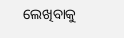ଲେଖିବାକୁ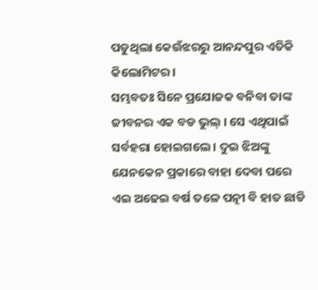ପଡୁଥିଲା କେଉଁଝରରୁ ଆନନ୍ଦପୁର ଏତିକି କିଲୋମିଟର ।
ସମ୍ଭବତଃ ସିନେ ପ୍ରଯୋଜକ ବନିବା ତାଙ୍କ ଜୀବନର ଏକ ବଡ ଭୁଲ୍ । ସେ ଏଥିପାଇଁ ସର୍ବହରା ହୋଇଗଲେ । ଦୁଇ ଝିଅଙ୍କୁ ଯେନକେନ ପ୍ରକାରେ ବାହା ଦେବା ପରେ ଏଇ ଅଢେଇ ବର୍ଷ ତଳେ ପତ୍ନୀ ବି ହାତ ଛାଡି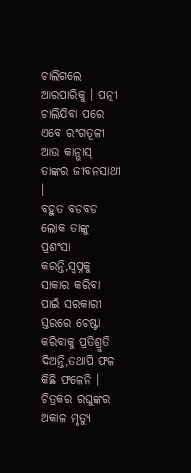ଚାଲିଗଲେ ଆରପାରିକୁ । ପତ୍ନୀ ଚାଲିଯିବା ପରେ ଏବେ ରଂଗତୂଳୀ ଆଉ କାନ୍ଭାସ୍ ତାଙ୍କର ଜୀବନସାଥୀ ।
ବହୁତ ବଡବଡ ଲୋକ ତାଙ୍କୁ ପ୍ରଶଂସା କରନ୍ତି,ସ୍ୱପ୍ନକୁ ସାକାର କରିବା ପାଇଁ ସରକାରୀ ସ୍ତରରେ ଚେଷ୍ଟା କରିବାକୁ ପ୍ରତିଶ୍ରୁତି ଦିଅନ୍ତି,ତଥାପି ଫଳ କିଛି ଫଳେନି । ଚିତ୍ରକର ରଘୁଙ୍କର ଅକାଳ ମୃତ୍ୟୁ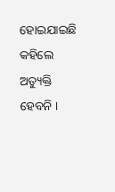ହୋଇଯାଇଛି କହିଲେ ଅତ୍ୟୁକ୍ତି ହେବନି ।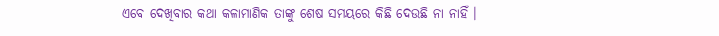ଏବେ ଦେଖିବାର କଥା କଳାମାଣିକ ତାଙ୍କୁ ଶେଷ ସମୟରେ କିଛି ଦେଉଛି ନା ନାହିଁ ।